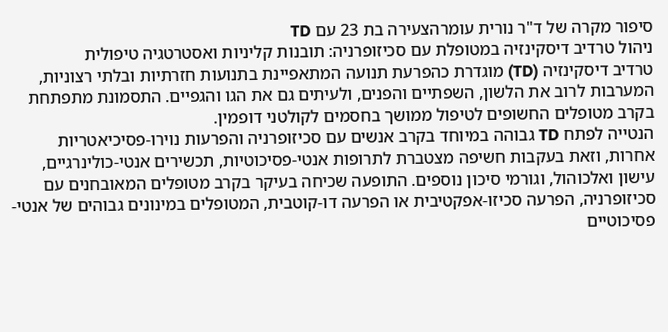סיפור מקרה של ד"ר נורית עומרהצעירה בת 23 עם TD
ניהול טרדיב דיסקינזיה במטופלת עם סכיזופרניה: תובנות קליניות ואסטרטגיה טיפולית
טרדיב דיסקינזיה (TD) מוגדרת כהפרעת תנועה המתאפיינת בתנועות חזרתיות ובלתי רצוניות, המערבות לרוב את הלשון, השפתיים והפנים, ולעיתים גם את הגו והגפיים. התסמונת מתפתחת בקרב מטופלים החשופים לטיפול ממושך בחסמים לקולטני דופמין.
הנטייה לפתח TD גבוהה במיוחד בקרב אנשים עם סכיזופרניה והפרעות נוירו-פסיכיאטריות אחרות, וזאת בעקבות חשיפה מצטברת לתרופות אנטי-פסיכוטיות, תכשירים אנטי-כולינרגיים, עישון ואלכוהול, וגורמי סיכון נוספים. התופעה שכיחה בעיקר בקרב מטופלים המאובחנים עם סכיזופרניה, הפרעה סכיזו-אפקטיבית או הפרעה דו-קוטבית, המטופלים במינונים גבוהים של אנטי-פסיכוטיים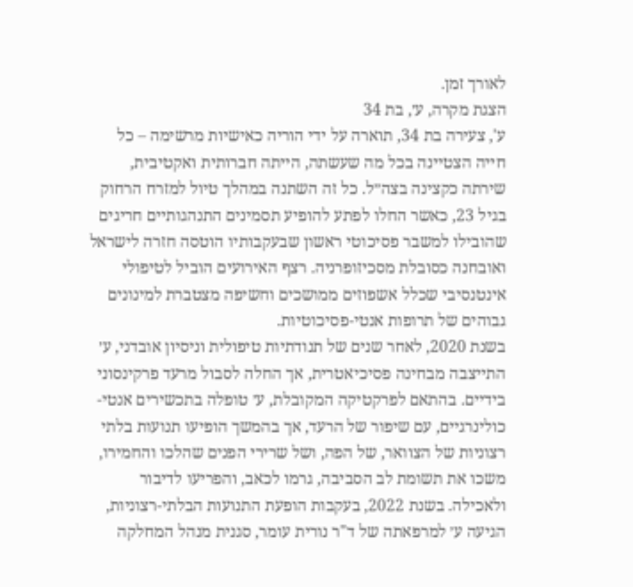לאורך זמן.
הצגת מקרה, ע׳, בת 34
ע', צעירה בת 34, תוארה על ידי הוריה כאישיות מרשימה – כל חייה הצטיינה בכל מה שעשתה, הייתה חברותית ואקטיבית, שירתה כקצינה בצה״ל. כל זה השתנה במהלך טיול למזרח הרחוק בגיל 23, כאשר החלו לפתע להופיע תסמינים התנהגותיים חריגים שהובילו למשבר פסיכוטי ראשון שבעקבותיו הוטסה חזרה לישראל ואובחנה כסובלת מסכיזופרניה. רצף האירועים הוביל לטיפולי אינטנסיבי שכלל אשפוזים ממושכים וחשיפה מצטברת למינונים גבוהים של תרופות אנטי-פסיכוטיות.
בשנת 2020, לאחר שנים של תנודתיות טיפולית וניסיון אובדני, ע׳ התייצבה מבחינה פסיכיאטרית, אך החלה לסבול מרעד פרקינסוני בידיים. בהתאם לפרקטיקה המקובלת, ע׳ טופלה בתכשירים אנטי-כולינרגיים, עם שיפור של הרעד, אך בהמשך הופיעו תנועות בלתי רצוניות של הצוואר, של הפה, ושל שרירי הפנים שהלכו והחמירו, משכו את תשומת לב הסביבה, גרמו לכאב, והפריעו לדיבור ולאכילה. בשנת 2022, בעקבות הופעת התנועות הבלתי-רצוניות, הגיעה ע׳ למרפאתה של ד"ר נורית עומר, סגנית מנהל המחלקה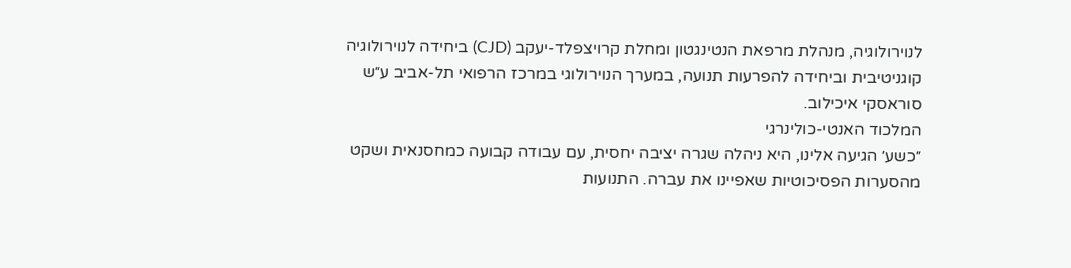לנוירולוגיה, מנהלת מרפאת הנטינגטון ומחלת קרויצפלד-יעקב (CJD) ביחידה לנוירולוגיה קוגניטיבית וביחידה להפרעות תנועה, במערך הנוירולוגי במרכז הרפואי תל-אביב ע״ש סוראסקי איכילוב.
המלכוד האנטי-כולינרגי
״כשע׳ הגיעה אלינו, היא ניהלה שגרה יציבה יחסית, עם עבודה קבועה כמחסנאית ושקט מהסערות הפסיכוטיות שאפיינו את עברה. התנועות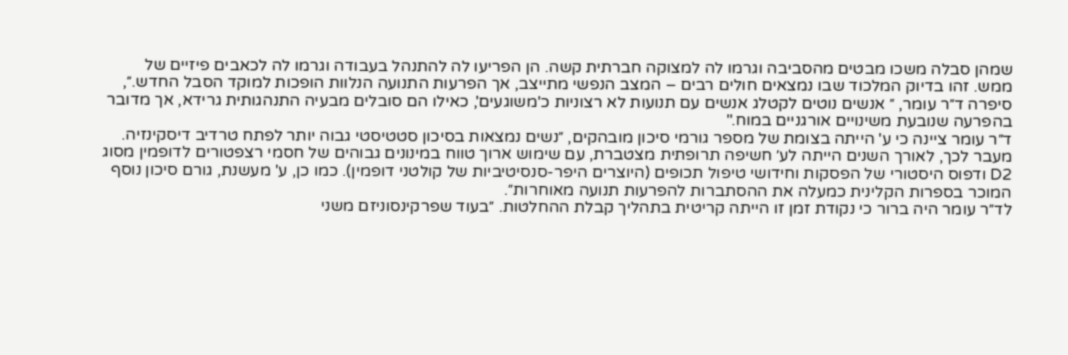שמהן סבלה משכו מבטים מהסביבה וגרמו לה למצוקה חברתית קשה. הן הפריעו לה להתנהל בעבודה וגרמו לה לכאבים פיזיים של ממש. זהו בדיוק המלכוד שבו נמצאים חולים רבים – המצב הנפשי מתייצב, אך הפרעות התנועה הנלוות הופכות למוקד הסבל החדש.״, סיפרה ד״ר עומר, ״ אנשים נוטים לקטלג אנשים עם תנועות לא רצוניות כ'משוגעים', כאילו הם סובלים מבעיה התנהגותית גרידא, אך מדובר בהפרעה שנובעת משינויים אורגניים במוח."
ד״ר עומר ציינה כי ע' הייתה בצומת של מספר גורמי סיכון מובהקים, ״נשים נמצאות בסיכון סטטיסטי גבוה יותר לפתח טרדיב דיסקינזיה. מעבר לכך, לאורך השנים הייתה לע׳ חשיפה תרופתית מצטברת, עם שימוש ארוך טווח במינונים גבוהים של חסמי רצפטורים לדופמין מסוג D2 ודפוס היסטורי של הפסקות וחידושי טיפול תכופים (היוצרים היפר-סנסיטיביות של קולטני דופמין). כמו כן, ע' מעשנת, גורם סיכון נוסף המוכר בספרות הקלינית כמעלה את ההסתברות להפרעות תנועה מאוחרות״.
לד״ר עומר היה ברור כי נקודת זמן זו הייתה קריטית בתהליך קבלת ההחלטות. ״בעוד שפרקינסוניזם משני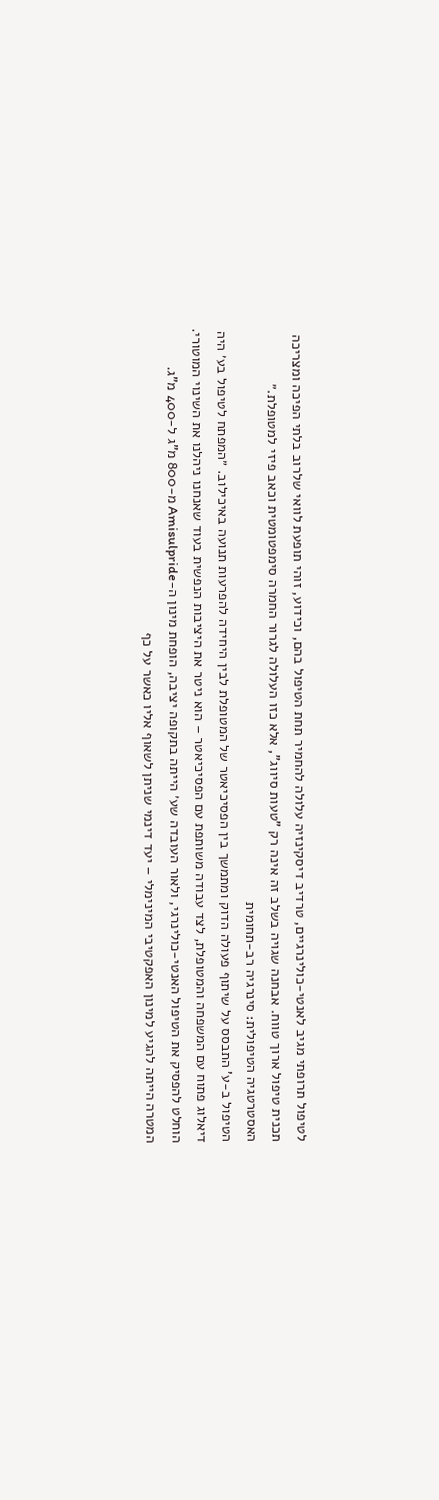לטיפול תרופתי מגיב לאנטי-כולינרגיים, טרדיב דיסקינזיה עלולה להחמיר תחת הטיפול בהם, וכידוע, זוהי תופעת לוואי שלרוב בלתי הפיכה ומצריכה תכנית טיפול ארוך טווח. אבחנה שגויה בשלב זה אינה רק "טעות סיווג", אלא כזו העלולה לגרור החמרה סימפטומטית וכאב פיזי למטופלת.״
האסטרטגיה הטיפולית: סינרגיה רב-תחומית
הטיפול ב-ע' התבסס על שיתוף פעולה הדוק ומתמשך בין הפסיכיאטר של המטופלת לבין היחידה להפרעות תנועה באיכילוב. ״המפתח לטיפול בע׳ היה דיאלוג פתוח עם המשפחה והמטופלת, לצד עבודה משותפת עם הפסיכיאטר – הוא ניטר את היציבות הנפשית בעוד שאנחנו ניהלנו את השינוי המוטורי. הוחלט להפסיק את הטיפול האנטי-כולינרגי, ולאור העובדה שע׳ הייתה בתקופה יציבה, הופחת מינון ה-Amisulpride מ-800 מ"ג ל-400 מ"ג. המטרה הייתה להגיע למינון האפקטיבי המינימלי – יעד דינמי שניתן לשאוף אליו כאשר על כף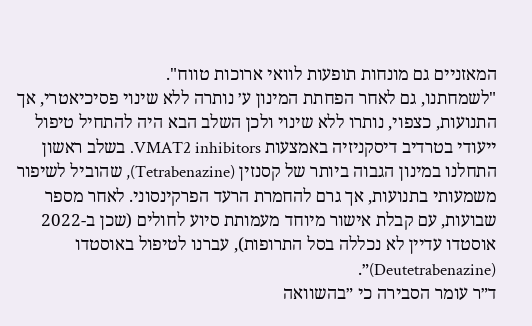המאזניים גם מונחות תופעות לוואי ארוכות טווח".
"לשמחתנו, גם לאחר הפחתת המינון ע׳ נותרה ללא שינוי פסיכיאטרי, אך התנועות, כצפוי, נותרו ללא שינוי ולכן השלב הבא היה להתחיל טיפול ייעודי בטרדיב דיסקניזיה באמצעות VMAT2 inhibitors. בשלב ראשון התחלנו במינון הגבוה ביותר של קסנזין (Tetrabenazine), שהוביל לשיפור משמעותי בתנועות, אך גרם להחמרת הרעד הפרקינסוני. לאחר מספר שבועות, עם קבלת אישור מיוחד מעמותת סיוע לחולים (שכן ב-2022 אוסטדו עדיין לא נכללה בסל התרופות), עברנו לטיפול באוסטדו (Deutetrabenazine)״.
ד״ר עומר הסבירה כי ״בהשוואה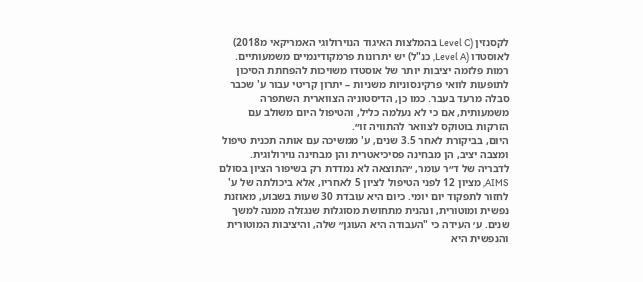לקסנזין (Level C בהמלצות האיגוד הנוירולוגי האמריקאי מ2018) לאוסטדו (Level A, כנ"ל) יש יתרונות פרמקודינמיים משמעותיים. רמות פלזמה יציבות יותר של אוסטדו משויכות להפחתת הסיכון לתופעות לוואי פרקינסוניות משניות – יתרון קריטי עבור ע' שכבר סבלה מרעד בעבר. כמו כן, הדיסטוניה הצווארית השתפרה משמעותית, אם כי לא נעלמה כליל, והטיפול היום משולב עם הזרקות בוטוקס לצוואר להתוויה זו״.
היום, בביקורת לאחר 3.5 שנים, ע' ממשיכה עם אותה תכנית טיפול ומצבה יציב, הן מבחינה פסיכיאטרית והן מבחינה נוירולוגית. לדבריה של ד״ר עומר, ״התוצאה לא נמדדת רק בשיפור הציון בסולם AIMS, מציון 12 לפני הטיפול לציון 5 לאחריו, אלא ביכולתה של ע' לחזור לתפקוד יום יומי. כיום היא עובדת 30 שעות בשבוע, מאוזנת נפשית ומוטורית, ונהנית מתחושת מסוגלות שנגזלה ממנה למשך שנים. ע׳ העידה כי "העבודה היא העוגן״ שלה, והיציבות המוטורית והנפשית היא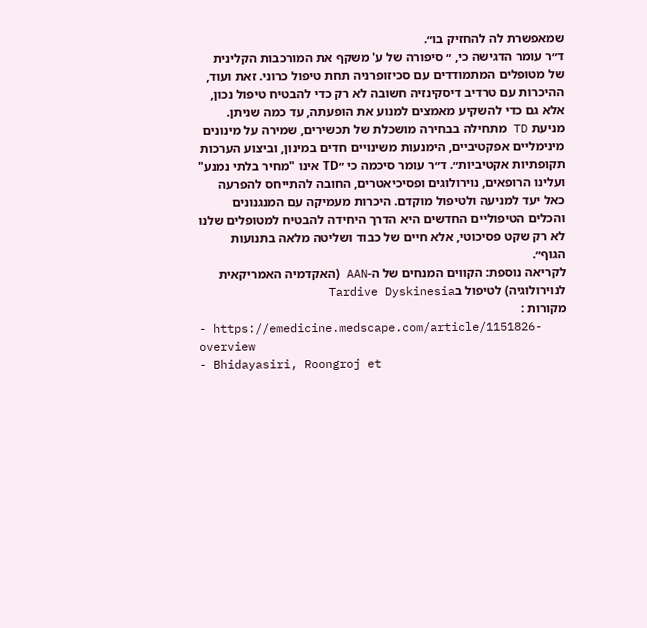שמאפשרת לה להחזיק בו״.
ד״ר עומר הדגישה כי, ״ סיפורה של ע' משקף את המורכבות הקלינית של מטופלים המתמודדים עם סכיזופרניה תחת טיפול כרוני. זאת ועוד, ההיכרות עם טרדיב דיסקינזיה חשובה לא רק כדי להבטיח טיפול נכון, אלא גם כדי להשקיע מאמצים למנוע את הופעתה, עד כמה שניתן. מניעת TD מתחילה בבחירה מושכלת של תכשירים, שמירה על מינונים מינימליים אפקטיביים, הימנעות משינויים חדים במינון, וביצוע הערכות תקופתיות אקטיביות״. ד״ר עומר סיכמה כי ״TD אינו "מחיר בלתי נמנע" ועלינו הרופאים, נוירולוגים ופסיכיאטרים, החובה להתייחס להפרעה כאל יעד למניעה ולטיפול מוקדם. היכרות מעמיקה עם המנגנונים והכלים הטיפוליים החדשים היא הדרך היחידה להבטיח למטופלים שלנו לא רק שקט פסיכוטי, אלא חיים של כבוד ושליטה מלאה בתנועות הגוף״.
לקריאה נוספת: הקווים המנחים של ה-AAN (האקדמיה האמריקאית לנוירולוגיה) לטיפול בTardive Dyskinesia
מקורות :
- https://emedicine.medscape.com/article/1151826-overview
- Bhidayasiri, Roongroj et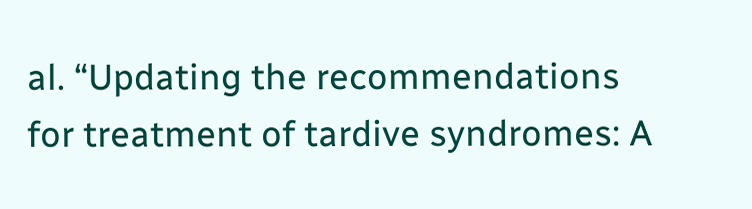al. “Updating the recommendations for treatment of tardive syndromes: A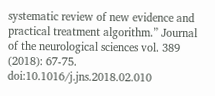systematic review of new evidence and practical treatment algorithm.” Journal of the neurological sciences vol. 389 (2018): 67-75. doi:10.1016/j.jns.2018.02.010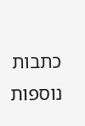כתבות נוספות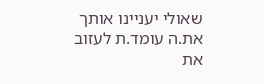שאולי יעניינו אותך
את.ה עומד.ת לעזוב את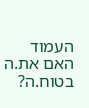העמוד
האם את.ה בטוח.ה?